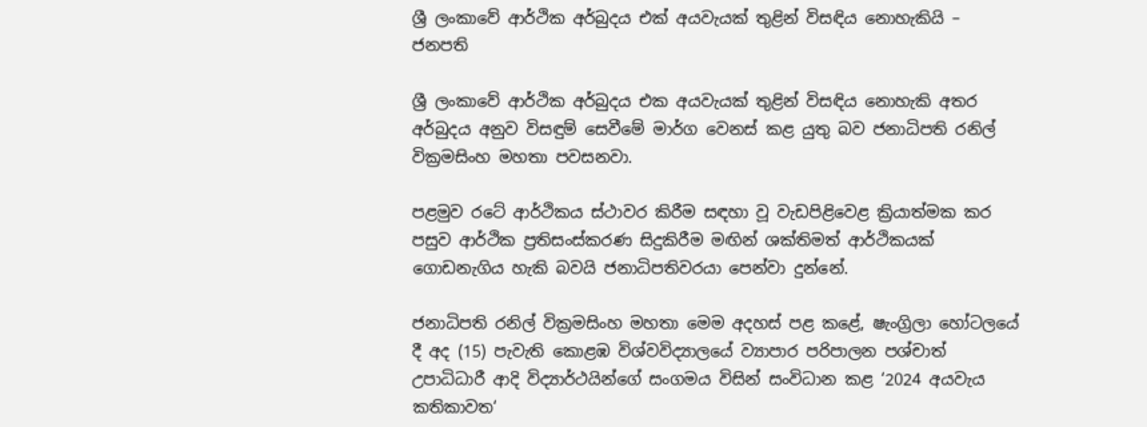ශ්‍රී ලංකාවේ ආර්ථික අර්බුදය එක් අයවැයක් තුළින් විසඳිය නොහැකියි – ජනපති

ශ්‍රී ලංකාවේ ආර්ථික අර්බුදය එක අයවැයක් තුළින් විසඳිය නොහැකි අතර අර්බුදය අනුව විසඳුම් සෙවීමේ මාර්ග වෙනස් කළ යුතු බව ජනාධිපති රනිල් වික්‍රමසිංහ මහතා පවසනවා.

පළමුව රටේ ආර්ථිකය ස්ථාවර කිරීම සඳහා වූ වැඩපිළිවෙළ ක්‍රියාත්මක කර පසුව ආර්ථික ප්‍රතිසංස්කරණ සිදුකිරීම මඟින් ශක්තිමත් ආර්ථිකයක් ගොඩනැගිය හැකි බවයි ජනාධිපතිවරයා පෙන්වා දුන්නේ.

ජනාධිපති රනිල් වික්‍රමසිංහ මහතා මෙම අදහස් පළ කළේ, ෂැංග්‍රිලා හෝටලයේ දී අද (15) පැවැති කොළඹ විශ්වවිද්‍යාලයේ ව්‍යාපාර පරිපාලන පශ්චාත් උපාධිධාරී ආදි විද්‍යාර්ථයින්ගේ සංගමය විසින් සංවිධාන කළ ‘2024 අයවැය කතිකාවත‘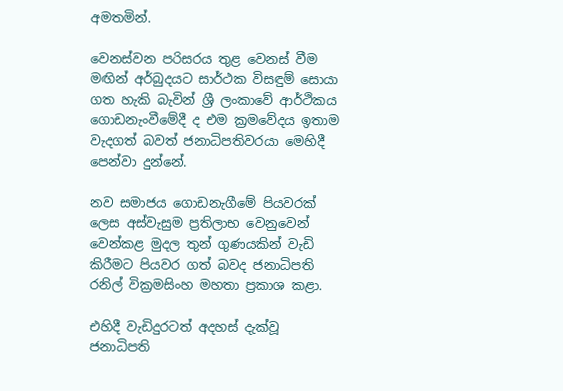අමතමින්.

වෙනස්වන පරිසරය තුළ වෙනස් වීම මඟින් අර්බුදයට සාර්ථක විසඳුම් සොයා ගත හැකි බැවින් ශ්‍රී ලංකාවේ ආර්ථිකය ගොඩනැංවීමේදී ද එම ක්‍රමවේදය ඉතාම වැදගත් බවත් ජනාධිපතිවරයා මෙහිදී පෙන්වා දුන්නේ.

නව සමාජය ගොඩනැගීමේ පියවරක් ලෙස අස්වැසුම ප්‍රතිලාභ වෙනුවෙන් වෙන්කළ මුදල තුන් ගුණයකින් වැඩි කිරීමට පියවර ගත් බවද ජනාධිපති රනිල් වික්‍රමසිංහ මහතා ප්‍රකාශ කළා.

එහිදී වැඩිදුරටත් අදහස් දැක්වූ ජනාධිපති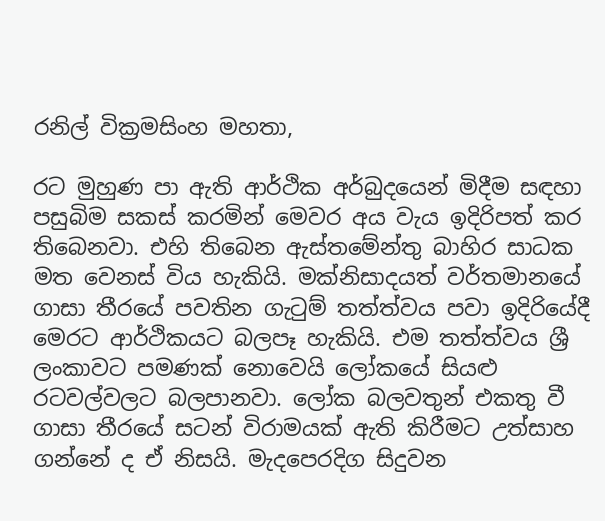රනිල් වික්‍රමසිංහ මහතා,

රට මුහුණ පා ඇති ආර්ථික අර්බුදයෙන් මිදීම සඳහා පසුබිම සකස් කරමින් මෙවර අය වැය ඉදිරිපත් කර තිබෙනවා. එහි තිබෙන ඇස්තමේන්තු බාහිර සාධක මත වෙනස් විය හැකියි. මක්නිසාදයත් වර්තමානයේ ගාසා තීරයේ පවතින ගැටුම් තත්ත්වය පවා ඉදිරියේදී මෙරට ආර්ථිකයට බලපෑ හැකියි. එම තත්ත්වය ශ්‍රී ලංකාවට පමණක් නොවෙයි ලෝකයේ සියළු රටවල්වලට බලපානවා. ලෝක බලවතුන් එකතු වී ගාසා තීරයේ සටන් විරාමයක් ඇති කිරීමට උත්සාහ ගන්නේ ද ඒ නිසයි. මැදපෙරදිග සිදුවන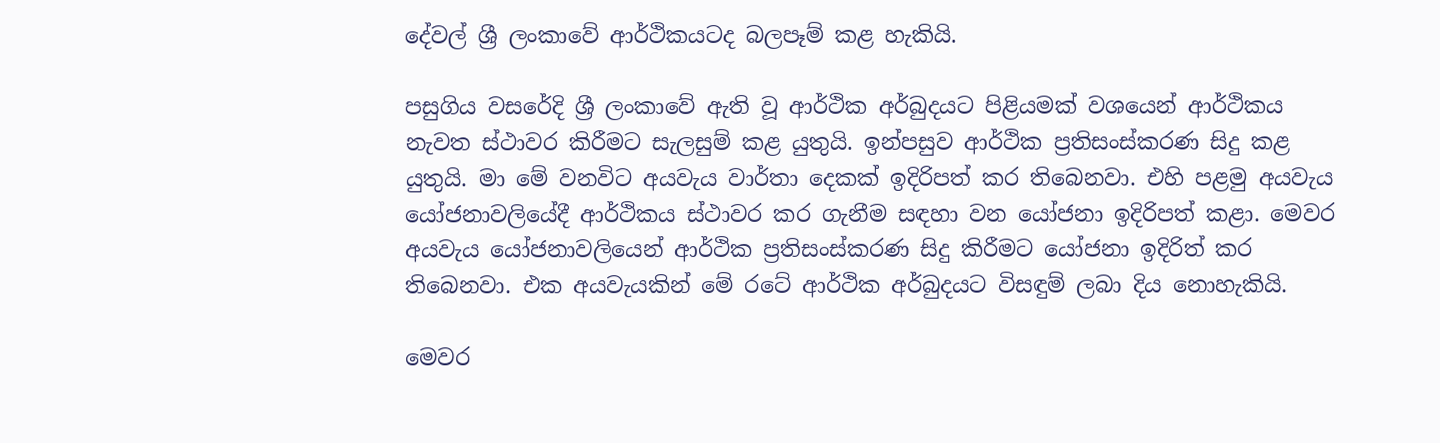දේවල් ශ්‍රී ලංකාවේ ආර්ථිකයටද බලපෑම් කළ හැකියි.

පසුගිය වසරේදි ශ්‍රී ලංකාවේ ඇති වූ ආර්ථික අර්බුදයට පිළියමක් වශයෙන් ආර්ථිකය නැවත ස්ථාවර කිරීමට සැලසුම් කළ යුතුයි. ඉන්පසුව ආර්ථික ප්‍රතිසංස්කරණ සිදු කළ යුතුයි. මා මේ වනවිට අයවැය වාර්තා දෙකක් ඉදිරිපත් කර තිබෙනවා. එහි පළමු අයවැය යෝජනාවලියේදී ආර්ථිකය ස්ථාවර කර ගැනීම සඳහා වන යෝජනා ඉදිරිපත් කළා. මෙවර අයවැය යෝජනාවලියෙන් ආර්ථික ප්‍රතිසංස්කරණ සිදු කිරීමට යෝජනා ඉදිරිත් කර තිබෙනවා. එක අයවැයකින් මේ රටේ ආර්ථික අර්බුදයට විසඳුම් ලබා දිය නොහැකියි.

මෙවර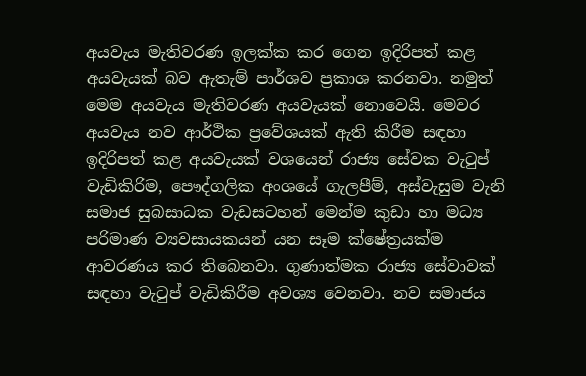අයවැය මැතිවරණ ඉලක්ක කර ගෙන ඉදිරිපත් කළ අයවැයක් බව ඇතැම් පාර්ශව ප්‍රකාශ කරනවා. නමුත් මෙම අයවැය මැතිවරණ අයවැයක් නොවෙයි. මෙවර අයවැය නව ආර්ථික ප්‍රවේශයක් ඇති කිරීම සඳහා ඉදිරිපත් කළ අයවැයක් වශයෙන් රාජ්‍ය සේවක වැටුප් වැඩිකිරිම, පෞද්ගලික අංශයේ ගැලපීම්, අස්වැසුම වැනි සමාජ සුබසාධක වැඩසටහන් මෙන්ම කුඩා හා මධ්‍ය පරිමාණ ව්‍යවසායකයන් යන සෑම ක්ෂේත්‍රයක්ම ආවරණය කර තිබෙනවා. ගුණාත්මක රාජ්‍ය සේවාවක් සඳහා වැටුප් වැඩිකිරීම අවශ්‍ය වෙනවා. නව සමාජය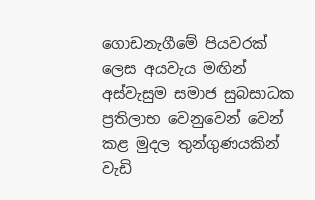ගොඩනැගීමේ පියවරක් ලෙස අයවැය මඟින් අස්වැසුම සමාජ සුබසාධක ප්‍රතිලාභ වෙනුවෙන් වෙන් කළ මුදල තුන්ගුණයකින් වැඩි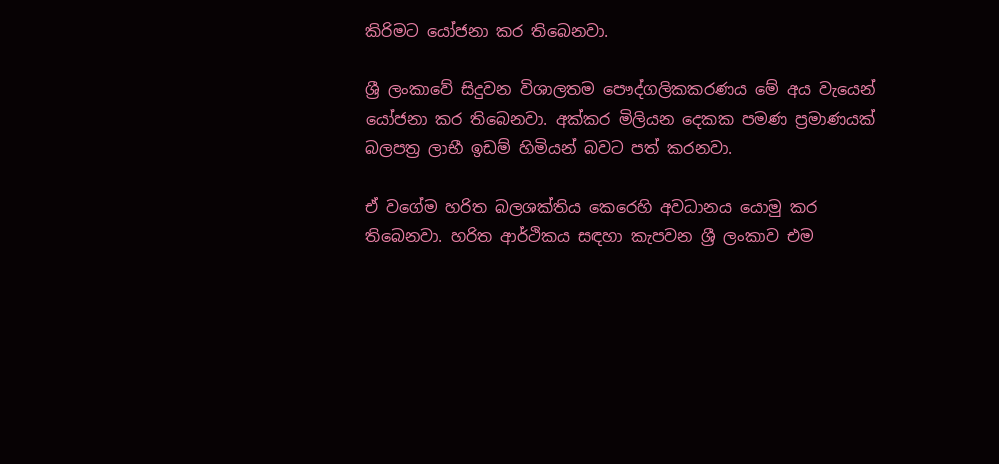කිරිමට යෝජනා කර තිබෙනවා.

ශ්‍රී ලංකාවේ සිදුවන විශාලතම පෞද්ගලිකකරණය මේ අය වැයෙන් යෝජනා කර තිබෙනවා. අක්කර මිලියන දෙකක පමණ ප්‍රමාණයක් බලපත්‍ර ලාභී ඉඩම් හිමියන් බවට පත් කරනවා.

ඒ වගේම හරිත බලශක්තිය කෙරෙහි අවධානය යොමු කර තිබෙනවා. හරිත ආර්ථිකය සඳහා කැපවන ශ්‍රී ලංකාව එම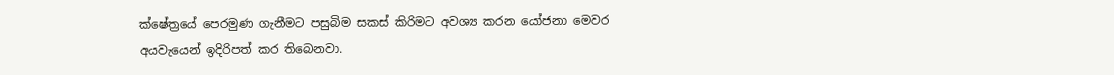ක්ෂේත්‍රයේ පෙරමුණ ගැනීමට පසුබිම සකස් කිරිමට අවශ්‍ය කරන යෝජනා මෙවර අයවැයෙන් ඉදිරිපත් කර තිබෙනවා.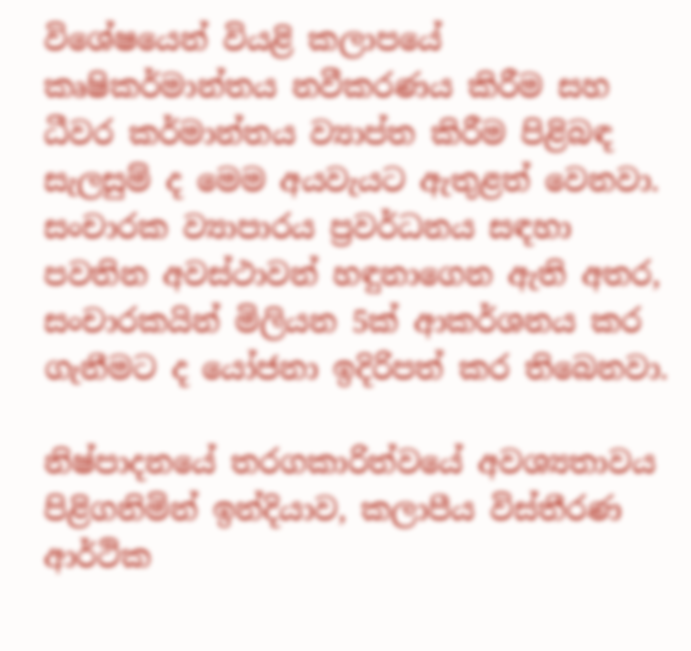විශේෂයෙන් වියළි කලාපයේ කෘෂිකර්මාන්තය නවීකරණය කිරීම සහ ධීවර කර්මාන්තය ව්‍යාප්ත කිරීම පිළිබඳ සැලසුම් ද මෙම අයවැයට ඇතුළත් වෙනවා. සංචාරක ව්‍යාපාරය ප්‍රවර්ධනය සඳහා පවතින අවස්ථාවන් හඳුනාගෙන ඇති අතර, සංචාරකයින් මිලියන 5ක් ආකර්ශනය කර ගැනීමට ද යෝජනා ඉදිරිපත් කර තිබෙනවා.

නිෂ්පාදනයේ තරගකාරිත්වයේ අවශ්‍යතාවය පිළිගනිමින් ඉන්දියාව, කලාපීය විස්තීරණ ආර්ථික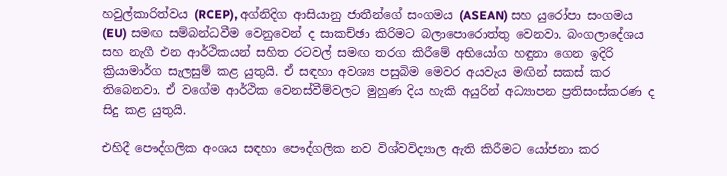හවුල්කාරිත්වය (RCEP), අග්නිදිග ආසියානු ජාතීන්ගේ සංගමය (ASEAN) සහ යුරෝපා සංගමය (EU) සමඟ සම්බන්ධවීම වෙනුවෙන් ද සාකච්ඡා කිරිමට බලාපොරොත්තු වෙනවා. බංගලාදේශය සහ නැගී එන ආර්ථිකයන් සහිත රටවල් සමඟ තරග කිරීමේ අභියෝග හඳුනා ගෙන ඉදිරි ක්‍රියාමාර්ග සැලසුම් කළ යුතුයි. ඒ සඳහා අවශ්‍ය පසුබිම මෙවර අයවැය මඟින් සකස් කර තිබෙනවා. ඒ වගේම ආර්ථික වෙනස්වීම්වලට මුහුණ දිය හැකි අයුරින් අධ්‍යාපන ප්‍රතිසංස්කරණ ද සිදු කළ යුතුයි.

එහිදී පෞද්ගලික අංශය සඳහා පෞද්ගලික නව විශ්වවිද්‍යාල ඇති කිරීමට යෝජනා කර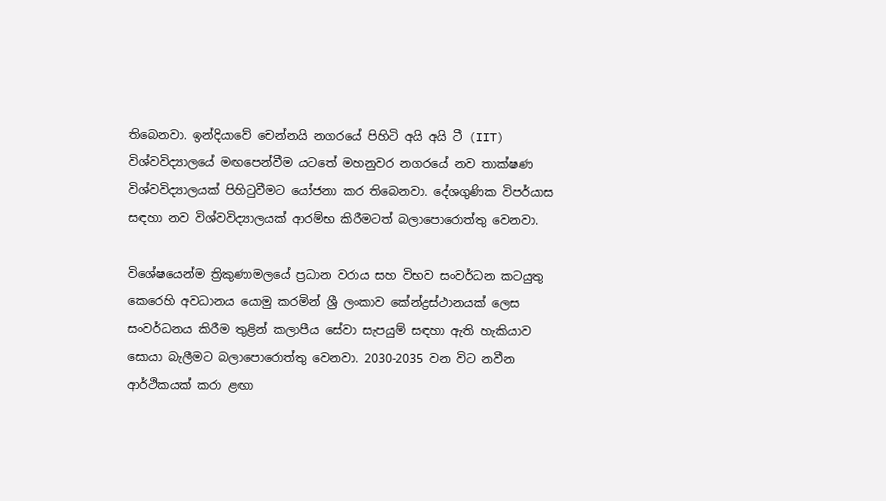තිබෙනවා. ඉන්දියාවේ චෙන්නයි නගරයේ පිහිටි අයි අයි ටී (IIT) විශ්වවිද්‍යාලයේ මඟපෙන්වීම යටතේ මහනුවර නගරයේ නව තාක්ෂණ විශ්වවිද්‍යාලයක් පිහිටුවීමට යෝජනා කර තිබෙනවා. දේශගුණික විපර්යාස සඳහා නව විශ්වවිද්‍යාලයක් ආරම්භ කිරීමටත් බලාපොරොත්තු වෙනවා.

විශේෂයෙන්ම ත්‍රිකුණාමලයේ ප්‍රධාන වරාය සහ විභව සංවර්ධන කටයුතු කෙරෙහි අවධානය යොමු කරමින් ශ්‍රී ලංකාව කේන්ද්‍රස්ථානයක් ලෙස සංවර්ධනය කිරීම තුළින් කලාපීය සේවා සැපයුම් සඳහා ඇති හැකියාව සොයා බැලීමට බලාපොරොත්තු වෙනවා. 2030-2035 වන විට නවීන ආර්ථිකයක් කරා ළඟා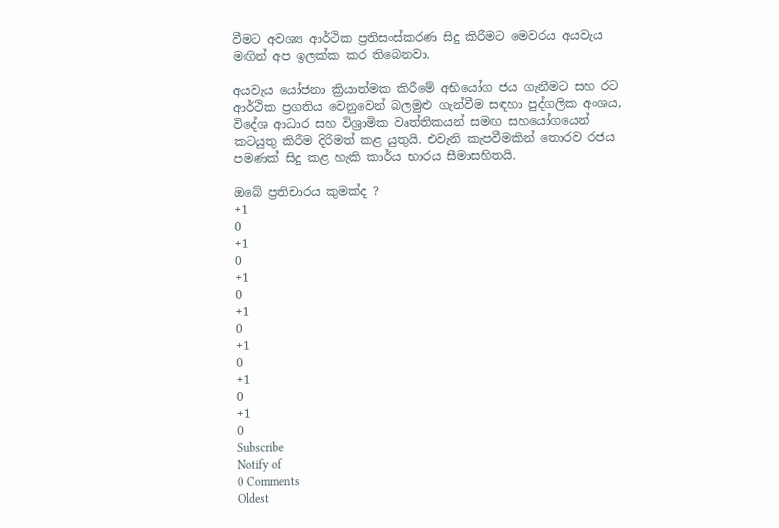වීමට අවශ්‍ය ආර්ථික ප්‍රතිසංස්කරණ සිදු කිරීමට මෙවරය අයවැය මඟින් අප ඉලක්ක කර තිබෙනවා.

අයවැය යෝජනා ක්‍රියාත්මක කිරීමේ අභියෝග ජය ගැනීමට සහ රට ආර්ථික ප්‍රගතිය වෙනුවෙන් බලමුළු ගැන්වීම සඳහා පුද්ගලික අංශය, විදේශ ආධාර සහ විශ්‍රාමික වෘත්තිකයන් සමඟ සහයෝගයෙන් කටයුතු කිරීම දිරිමත් කළ යුතුයි. එවැනි කැපවීමකින් තොරව රජය පමණක් සිදු කළ හැකි කාර්ය භාරය සීමාසහිතයි.

ඔබේ ප්‍රතිචාරය කුමක්ද ?
+1
0
+1
0
+1
0
+1
0
+1
0
+1
0
+1
0
Subscribe
Notify of
0 Comments
Oldest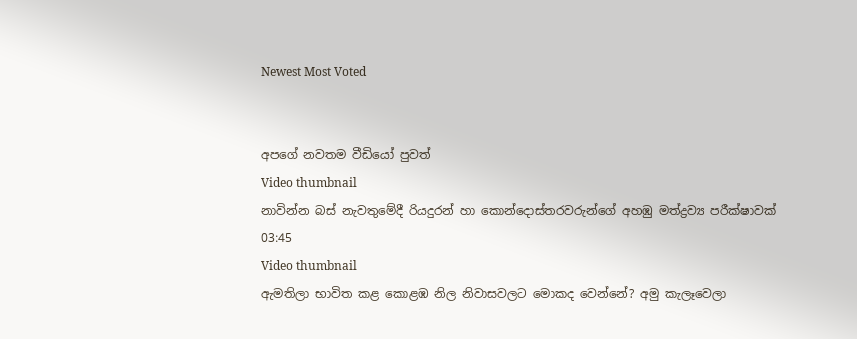Newest Most Voted


අපගේ නවතම වීඩියෝ පුවත්
Video thumbnail
නාවින්න බස් නැවතුමේදී රියදුරන් හා කොන්දොස්තරවරුන්ගේ අහඹු මත්ද්‍රව්‍ය පරීක්ෂාවක්
03:45
Video thumbnail
ඇමතිලා භාවිත කළ කොළඹ නිල නිවාසවලට මොකද වෙන්නේ? අමු කැලෑවෙලා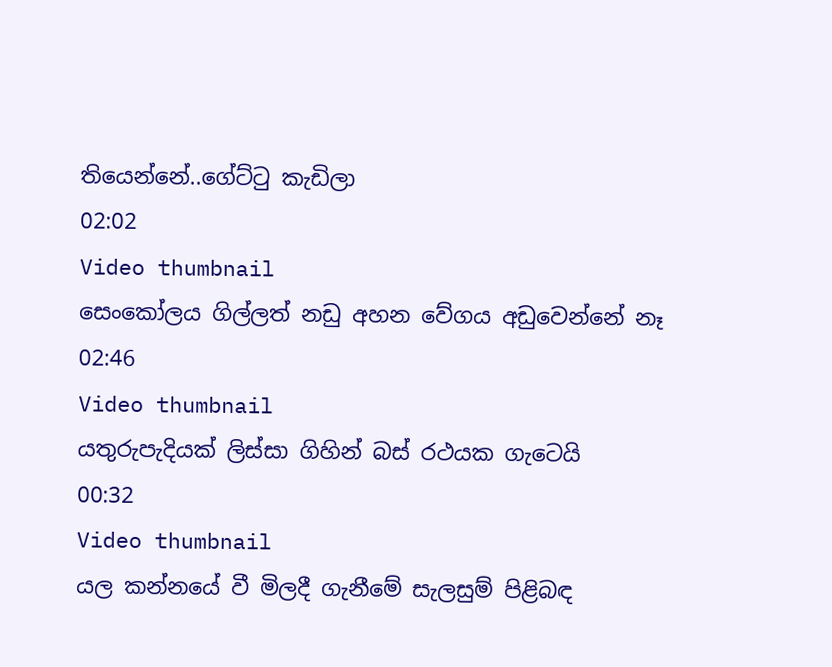තියෙන්නේ..ගේට්ටු කැඩිලා
02:02
Video thumbnail
සෙංකෝලය ගිල්ලත් නඩු අහන වේගය අඩුවෙන්නේ නෑ
02:46
Video thumbnail
යතුරුපැදියක් ලිස්සා ගිහින් බස් රථයක ගැටෙයි
00:32
Video thumbnail
යල කන්නයේ වී මිලදී ගැනීමේ සැලසුම් පිළිබඳ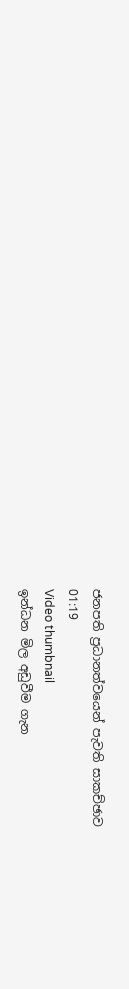ජනපති ප්‍රධානත්වයෙන් පැවති සාකච්ඡාව
01:19
Video thumbnail
ඉන්ධන මිල අඩුවීම ගැන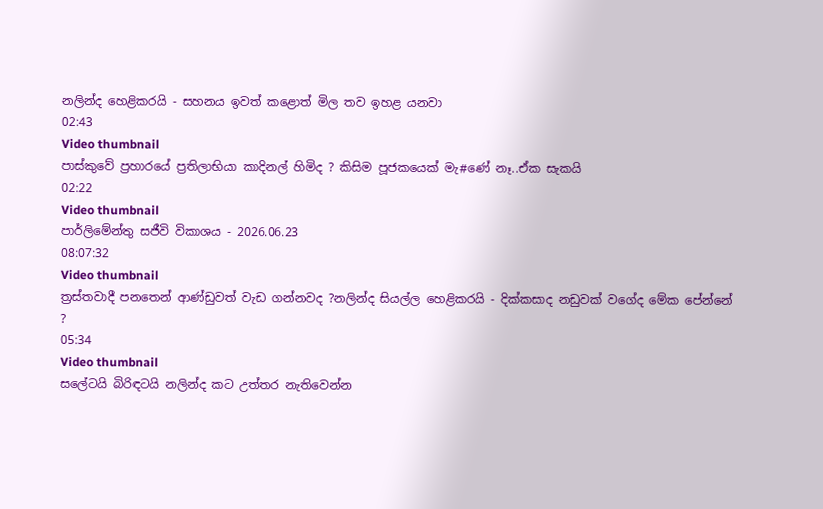නලින්ද හෙළිකරයි - සහනය ඉවත් කළොත් මිල තව ඉහළ යනවා
02:43
Video thumbnail
පාස්කුවේ ප්‍රහාරයේ ප්‍රතිලාභියා කාදිනල් හිමිද ? කිසිම පූජකයෙක් මැ#ණේ නෑ..ඒක සැකයි
02:22
Video thumbnail
පාර්ලිමේන්තු සජීවි විකාශය - 2026.06.23
08:07:32
Video thumbnail
ත්‍රස්තවාදී පනතෙන් ආණ්ඩුවත් වැඩ ගන්නවද ?නලින්ද සියල්ල හෙළිකරයි - දික්කසාද නඩුවක් වගේද මේක පේන්නේ ?
05:34
Video thumbnail
සලේටයි බිරිඳටයි නලින්ද කට උත්තර නැතිවෙන්න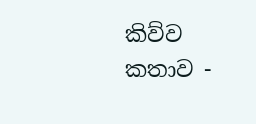කිව්ව කතාව -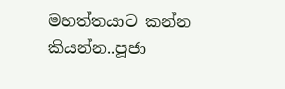මහත්තයාට කන්න කියන්න..පූජා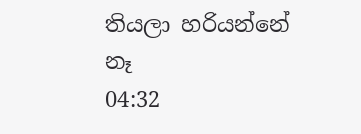තියලා හරියන්නේ නෑ
04:32